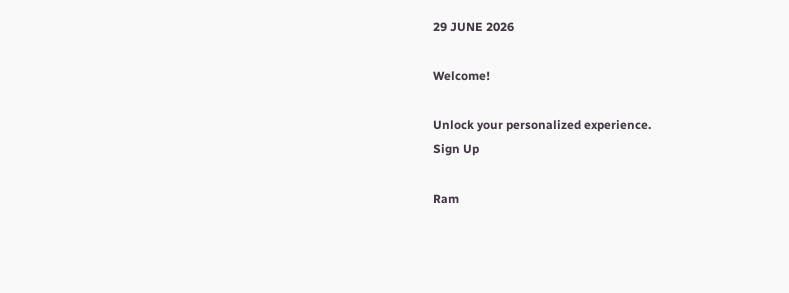29 JUNE 2026

Welcome!

Unlock your personalized experience.
Sign Up

Ram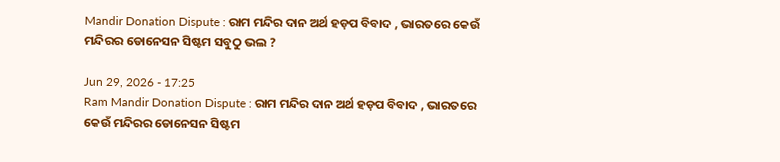Mandir Donation Dispute : ରାମ ମନ୍ଦିର ଦାନ ଅର୍ଥ ହଡ଼ପ ବିବାଦ , ଭାରତରେ କେଉଁ ମନ୍ଦିରର ଡୋନେସନ ସିଷ୍ଟମ ସବୁଠୁ ଭଲ ?

Jun 29, 2026 - 17:25
Ram Mandir Donation Dispute : ରାମ ମନ୍ଦିର ଦାନ ଅର୍ଥ ହଡ଼ପ ବିବାଦ , ଭାରତରେ କେଉଁ ମନ୍ଦିରର ଡୋନେସନ ସିଷ୍ଟମ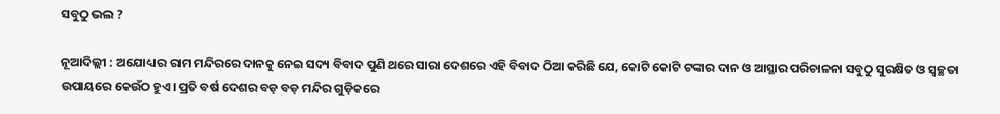ସବୁଠୁ ଭଲ ?

ନୂଆଦିଲ୍ଲୀ : ଅଯୋଧ୍ୟାର ରାମ ମନ୍ଦିରରେ ଦାନକୁ ନେଇ ସଦ୍ୟ ବିବାଦ ପୁଣି ଥରେ ସାରା ଦେଶରେ ଏହି ବିବାଦ ଠିଆ କରିଛି ଯେ, କୋଟି କୋଟି ଟଙ୍କାର ଦାନ ଓ ଆସ୍ଥାର ପରିଚାଳନା ସବୁଠୁ ସୁରକ୍ଷିତ ଓ ସ୍ୱଚ୍ଛତା ଉପାୟରେ କେଉଁଠ ହୁଏ। ପ୍ରତି ବର୍ଷ ଦେଶର ବଡ଼ ବଡ଼ ମନ୍ଦିର ଗୁଡ଼ିକରେ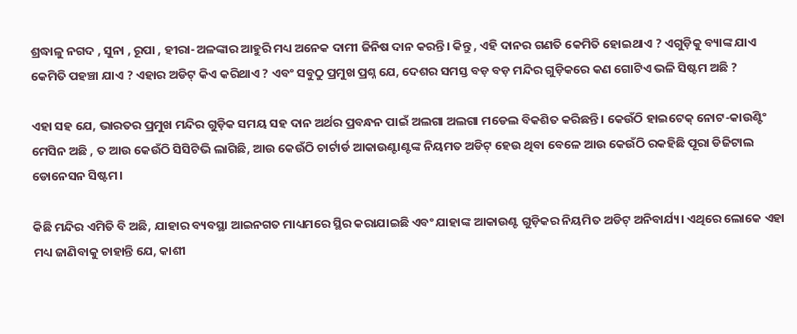ଶ୍ରଦ୍ଧାଳୁ ନଗଦ , ସୁନା , ରୂପା , ହୀରା-ଅଳଙ୍କାର ଆହୁରି ମଧ୍ୟ ଅନେକ ଦାମୀ ଜିନିଷ ଦାନ କରନ୍ତି। କିନ୍ତୁ , ଏହି ଦାନର ଗଣତି କେମିତି ହୋଇଥାଏ ? ଏଗୁଡ଼ିକୁ ବ୍ୟାଙ୍କ ଯାଏ କେମିତି ପହଞ୍ଚା ଯାଏ ? ଏହାର ଅଡିଟ୍ କିଏ କରିଥାଏ ? ଏବଂ ସବୁଠୁ ପ୍ରମୁଖ ପ୍ରଶ୍ନ ଯେ, ଦେଶର ସମସ୍ତ ବଡ଼ ବଡ଼ ମନ୍ଦିର ଗୁଡ଼ିକରେ କଣ ଗୋଟିଏ ଭଳି ସିଷ୍ଟମ ଅଛି ?

ଏହା ସହ ଯେ, ଭାରତର ପ୍ରମୁଖ ମନ୍ଦିର ଗୁଡ଼ିକ ସମୟ ସହ ଦାନ ଅର୍ଥର ପ୍ରବନ୍ଧନ ପାଇଁ ଅଲଗା ଅଲଗା ମଡେଲ ବିକଶିତ କରିଛନ୍ତି। କେଉଁଠି ହାଇଟେକ୍ ନୋଟ-କାଉଣ୍ଟିଂ ମେସିନ ଅଛି , ତ ଆଉ କେଉଁଠି ସିସିଟିଭି ଲାଗିଛି, ଆଉ କେଉଁଠି ଚାର୍ଟାର୍ଡ ଆକାଉଣ୍ଟାଣ୍ଟଙ୍କ ନିୟମତ ଅଡିଟ୍ ହେଉ ଥିବା ବେଳେ ଆଉ କେଉଁଠି ରକହିଛି ପୂରା ଡିଜିଟାଲ ଡୋନେସନ ସିଷ୍ଟମ।

କିଛି ମନ୍ଦିର ଏମିତି ବି ଅଛି, ଯାହାର ବ୍ୟବସ୍ଥା ଆଇନଗତ ମାଧ୍ୟମରେ ସ୍ଥିର କରାଯାଇଛି ଏବଂ ଯାହାଙ୍କ ଆକାଉଣ୍ଟ ଗୁଡ଼ିକର ନିୟମିତ ଅଡିଟ୍ ଅନିବାର୍ଯ୍ୟ। ଏଥିରେ ଲୋକେ ଏହା ମଧ୍ୟ ଜାଣିବାକୁ ଚାହାନ୍ତି ଯେ, କାଶୀ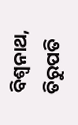ବିଶ୍ୱନାଥ, ତିରୁପତି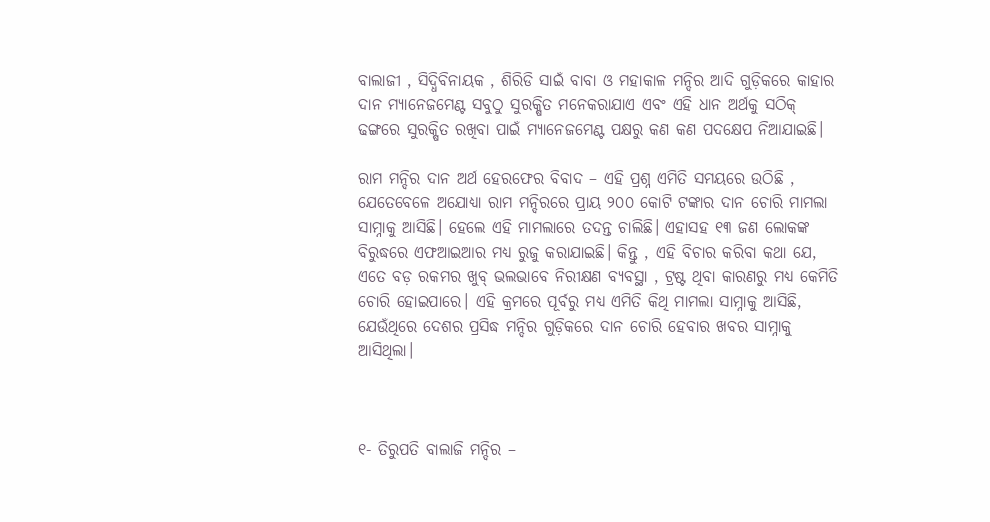ବାଲାଜୀ , ସିଦ୍ଧିବିନାୟକ , ଶିରିଡି ସାଇଁ ବାବା ଓ ମହାକାଳ ମନ୍ଦିର ଆଦି ଗୁଡ଼ିକରେ କାହାର ଦାନ ମ୍ୟାନେଜମେଣ୍ଟ ସବୁଠୁ ସୁରକ୍ଷିତ ମନେକରାଯାଏ ଏବଂ ଏହି ଧାନ ଅର୍ଥକୁ ସଠିକ୍ ଢଙ୍ଗରେ ସୁରକ୍ଷିତ ରଖିବା ପାଇଁ ମ୍ୟାନେଜମେଣ୍ଟ ପକ୍ଷରୁ କଣ କଣ ପଦକ୍ଷେପ ନିଆଯାଇଛି।

ରାମ ମନ୍ଦିର ଦାନ ଅର୍ଥ ହେରଫେର ବିବାଦ – ଏହି ପ୍ରଶ୍ନ ଏମିତି ସମୟରେ ଉଠିଛି , ଯେତେବେଳେ ଅଯୋଧ୍ୟା ରାମ ମନ୍ଦିରରେ ପ୍ରାୟ ୨୦୦ କୋଟି ଟଙ୍କାର ଦାନ ଚୋରି ମାମଲା ସାମ୍ନାକୁ ଆସିଛି। ହେଲେ ଏହି ମାମଲାରେ ତଦନ୍ତ ଚାଲିଛି। ଏହାସହ ୧୩ ଜଣ ଲୋକଙ୍କ ବିରୁଦ୍ଧରେ ଏଫଆଇଆର ମଧ୍ୟ ରୁଜୁ କରାଯାଇଛି। କିନ୍ତୁ , ଏହି ବିଚାର କରିବା କଥା ଯେ, ଏତେ ବଡ଼ ରକମର ଖୁବ୍ ଭଲଭାବେ ନିରୀକ୍ଷଣ ବ୍ୟବସ୍ଥା , ଟ୍ରଷ୍ଟ ଥିବା କାରଣରୁ ମଧ୍ୟ କେମିତି ଚୋରି ହୋଇପାରେ। ଏହି କ୍ରମରେ ପୂର୍ବରୁ ମଧ୍ୟ ଏମିତି କିଥି ମାମଲା ସାମ୍ନାକୁ ଆସିଛି, ଯେଉଁଥିରେ ଦେଶର ପ୍ରସିଦ୍ଧ ମନ୍ଦିର ଗୁଡ଼ିକରେ ଦାନ ଚୋରି ହେବାର ଖବର ସାମ୍ନାକୁ ଆସିଥିଲା।



୧- ତିରୁପତି ବାଲାଜି ମନ୍ଦିର –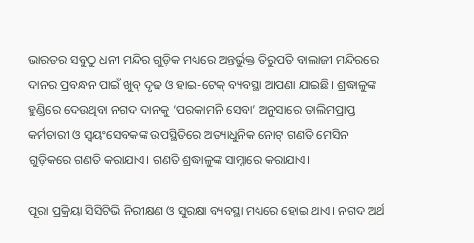ଭାରତର ସବୁଠୁ ଧନୀ ମନ୍ଦିର ଗୁଡ଼ିକ ମଧ୍ୟରେ ଅନ୍ତର୍ଭୁକ୍ତ ତିରୁପତି ବାଲାଜୀ ମନ୍ଦିରରେ ଦାନର ପ୍ରବନ୍ଧନ ପାଇଁ ଖୁବ୍ ଦୃଢ ଓ ହାଇ-ଟେକ୍ ବ୍ୟବସ୍ଥା ଆପଣା ଯାଇଛି। ଶ୍ରଦ୍ଧାଳୁଙ୍କ ହୁଣ୍ଡିରେ ଦେଉଥିବା ନଗଦ ଦାନକୁ ‘ପରକାମନି ସେବା’ ଅନୁସାରେ ତାଲିମପ୍ରାପ୍ତ କର୍ମଚାରୀ ଓ ସ୍ୱୟଂସେବକଙ୍କ ଉପସ୍ଥିତିରେ ଅତ୍ୟାଧୁନିକ ନୋଟ୍ ଗଣତି ମେସିନ ଗୁଡ଼ିକରେ ଗଣତି କରାଯାଏ। ଗଣତି ଶ୍ରଦ୍ଧାଳୁଙ୍କ ସାମ୍ନାରେ କରାଯାଏ।

ପୂରା ପ୍ରକ୍ରିୟା ସିସିଟିଭି ନିରୀକ୍ଷଣ ଓ ସୁରକ୍ଷା ବ୍ୟବସ୍ଥା ମଧ୍ୟରେ ହୋଇ ଥାଏ। ନଗଦ ଅର୍ଥ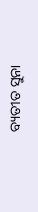ବ୍ୟତୀତ ସୁନା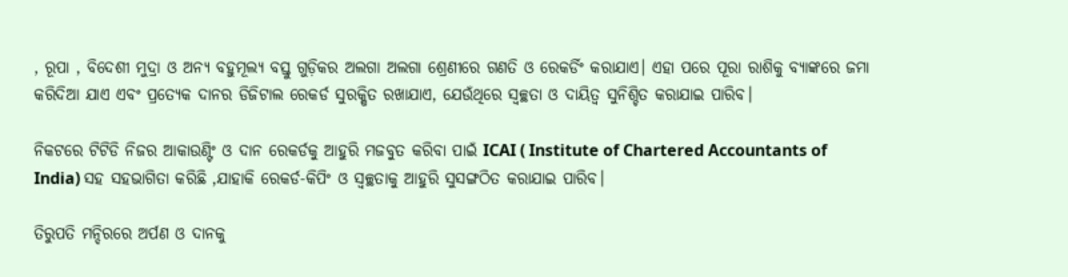, ରୂପା , ବିଦେଶୀ ମୁଦ୍ରା ଓ ଅନ୍ୟ ବହୁମୂଲ୍ୟ ବସ୍ତୁ ଗୁଡ଼ିକର ଅଲଗା ଅଲଗା ଶ୍ରେଣୀରେ ଗଣତି ଓ ରେକର୍ଡିଂ କରାଯାଏ। ଏହା ପରେ ପୂରା ରାଶିକୁ ବ୍ୟାଙ୍କରେ ଜମା କରିଦିଆ ଯାଏ ଏବଂ ପ୍ରତ୍ୟେକ ଦାନର ଡିଜିଟାଲ ରେକର୍ଡ ସୁରକ୍ଷିତ ରଖାଯାଏ, ଯେଉଁଥିରେ ସ୍ୱଚ୍ଛତା ଓ ଦାୟିତ୍ୱ ସୁନିଶ୍ଚିତ କରାଯାଇ ପାରିବ।

ନିକଟରେ ଟିଟିଡି ନିଜର ଆକାଉଣ୍ଟିଂ ଓ ଦାନ ରେକର୍ଡକୁ ଆହୁରି ମଜବୁତ କରିବା ପାଇଁ ICAI ( Institute of Chartered Accountants of India) ସହ ସହଭାଗିତା କରିଛି ,ଯାହାକି ରେକର୍ଡ-କିପିଂ ଓ ସ୍ୱଚ୍ଛତାକୁ ଆହୁରି ସୁସଙ୍ଗଠିତ କରାଯାଇ ପାରିବ।

ତିରୁପତି ମନ୍ଦିରରେ ଅର୍ପଣ ଓ ଦାନକୁ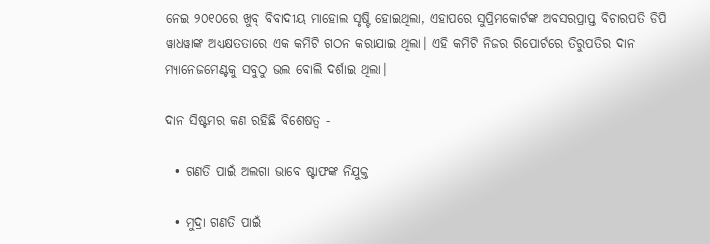ନେଇ ୨୦୧୦ରେ ଖୁବ୍ ବିବାଦୀୟ ମାହୋଲ ସୃଷ୍ଟି ହୋଇଥିଲା, ଏହାପରେ ସୁପ୍ରିମକୋର୍ଟଙ୍କ ଅବସରପ୍ରାପ୍ତ ବିଚାରପତି ଡିପି ୱାଧୱାଙ୍କ ଅଧ୍ୟକ୍ଷତତାରେ ଏକ କମିଟି ଗଠନ କରାଯାଇ ଥିଲା। ଏହି କମିଟି ନିଜର ରିପୋର୍ଟରେ ତିରୁପତିର ଦାନ ମ୍ୟାନେଜମେଣ୍ଟକୁ ସବୁଠୁ ଭଲ ବୋଲି ଦର୍ଶାଇ ଥିଲା।

ଦାନ ସିଷ୍ଟମର କଣ ରହିଛି ବିଶେଷତ୍ୱ -

  • ଗଣତି ପାଇଁ ଅଲଗା ଭାବେ ଷ୍ଟାଫଙ୍କ ନିଯୁକ୍ତ

  • ମୁଦ୍ରା ଗଣତି ପାଇଁ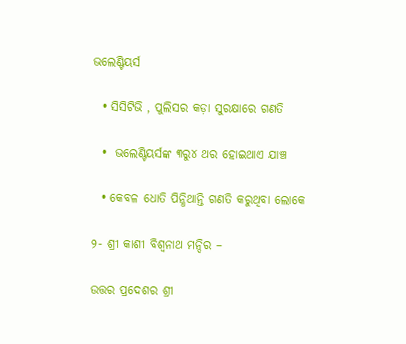ଭଲେଣ୍ଟିୟର୍ସ

  • ସିସିଟିଭି , ପୁଲିସର କଡ଼ା ସୁରକ୍ଷାରେ ଗଣତି

  •  ଭଲେଣ୍ଟିୟର୍ସଙ୍କ ୩ରୁ୪ ଥର ହୋଇଥାଏ ଯାଞ୍ଚ

  • କେବଳ ଧୋତି ପିନ୍ଧିଥାନ୍ତି ଗଣତି କରୁଥିବା ଲୋକେ

୨- ଶ୍ରୀ କାଶୀ ବିଶ୍ୱନାଥ ମନ୍ଦିର –

ଉତ୍ତର ପ୍ରଦେଶର ଶ୍ରୀ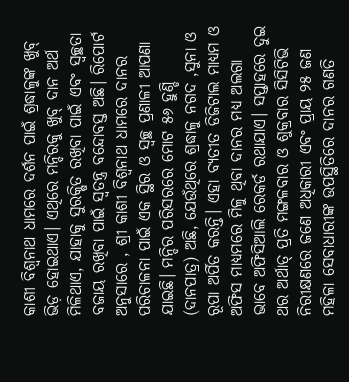କାଶୀ ବିଶ୍ୱନାଥ ଧାମରେ ଦର୍ଶନ ପାଇଁ ଶ୍ରଦ୍ଧାଳୁଙ୍କ ଖୁବ୍ ଭିଡ଼ ହୋଇଥାଏ। ଏଥିରେ ମନ୍ଦିରକୁ ଖୁବ୍ ଦାନ ଅର୍ଥ ମିଳିଥାଏ, ଯାହାକୁ ସୁରକ୍ଷିତ ରଖିବା ପାଇଁ ଏବଂ ସ୍ୱଚ୍ଛତା ବଜାୟ ରଖିବା ପାଇଁ ସ୍ୱତନ୍ତ୍ର ବନ୍ଦୋବସ୍ତ ଅଛି। ରିପୋର୍ଟ ଅନୁସାରେ , ଶ୍ରୀ କାଶୀ ବିଶ୍ୱନାଥ ଧାମରେ ଦାନର ପରିଚାଳନା ପାଇଁ ଏକ ସ୍ଥିର ଓ ସ୍ୱଚ୍ଛ ପ୍ରଣାଳୀ ଆପଣା ଯାଇଛି। ମନ୍ଦିର ପରିସରରେ ମୋଟ ୫୬ ହୁଣ୍ଡି (ଦାନପାତ୍ର) ଅଛି, ଯେଉଁଥିରେ ଶ୍ରଦ୍ଧାଳୁ ନଗଦ ,ସୁନା ଓ ରୂପା ଅର୍ପିତ କରନ୍ତି। ଏହା ବ୍ୟତୀତ ଡିଜିଟାଲ ମାଧ୍ୟମ ଓ ଅଫିସ ମାଧ୍ୟମରେ ମିଳୁ ଥିବା ଦାନର ମଧ୍ୟ ଅଲଗା ଭାବେ ଅଫିସିଆଲି ରେକର୍ଡ ରଥାଯାଏ। ସପ୍ତାହରେ ଦୁଇ ଥର ଅର୍ଥାତ୍ ପ୍ରତି ମଙ୍ଗଳବାର ଓ ଶୁକ୍ରବାର ସିସିଟିଭି ନିରୀକ୍ଷଣରେ ଜଣେ ଅଧିକାରୀ ଏବଂ ପ୍ରାୟ ୨୫ ଜଣ ମହିଳା ସେବାଧାରୀଙ୍କ ଉପସ୍ଥିତିରେ ଦାନର ଗଣତି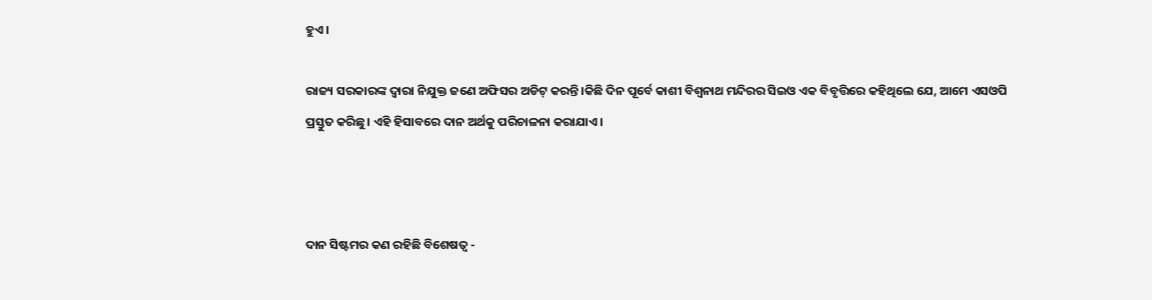ହୁଏ।

ରାଜ୍ୟ ସରକାରଙ୍କ ଦ୍ୱାରା ନିଯୁକ୍ତ ଜଣେ ଅଫିସର ଅଡିଟ୍ କରନ୍ତି।କିଛି ଦିନ ପୂର୍ବେ କାଶୀ ବିଶ୍ୱନାଥ ମନ୍ଦିରର ସିଇଓ ଏକ ବିବୃତ୍ତିରେ କହିଥିଲେ ଯେ, ଆମେ ଏସଓପି ପ୍ରସ୍ତୁତ କରିଛୁ। ଏହି ହିସାବରେ ଦାନ ଅର୍ଥକୁ ପରିଚାଳନା କରାଯାଏ।



ଦାନ ସିଷ୍ଟମର କଣ ରହିଛି ବିଶେଷତ୍ୱ -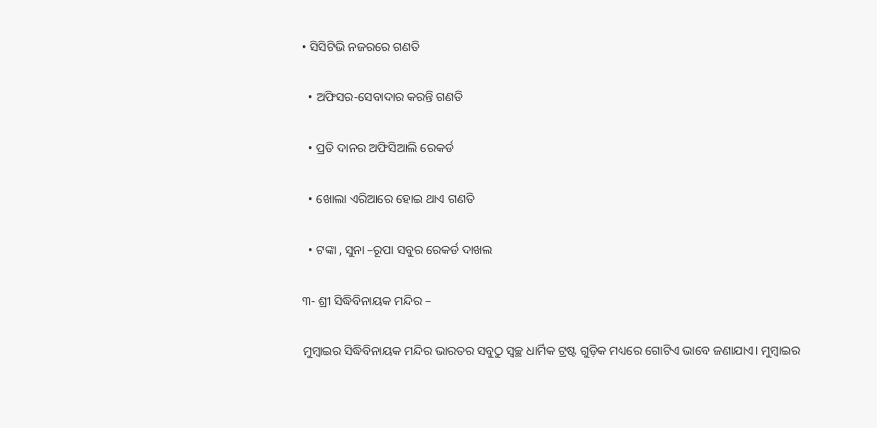• ସିସିଟିଭି ନଜରରେ ଗଣତି

  • ଅଫିସର-ସେବାଦାର କରନ୍ତି ଗଣତି

  • ପ୍ରତି ଦାନର ଅଫିସିଆଲି ରେକର୍ଡ

  • ଖୋଲା ଏରିଆରେ ହୋଇ ଥାଏ ଗଣତି

  • ଟଙ୍କା , ସୁନା –ରୂପା ସବୁର ରେକର୍ଡ ଦାଖଲ

୩- ଶ୍ରୀ ସିଦ୍ଧିବିନାୟକ ମନ୍ଦିର –

ମୁମ୍ୱାଇର ସିଦ୍ଧିବିନାୟକ ମନ୍ଦିର ଭାରତର ସବୁଠୁ ସ୍ୱଚ୍ଛ ଧାର୍ମିକ ଟ୍ରଷ୍ଟ ଗୁଡ଼ିକ ମଧ୍ୟରେ ଗୋଟିଏ ଭାବେ ଜଣାଯାଏ। ମୁମ୍ୱାଇର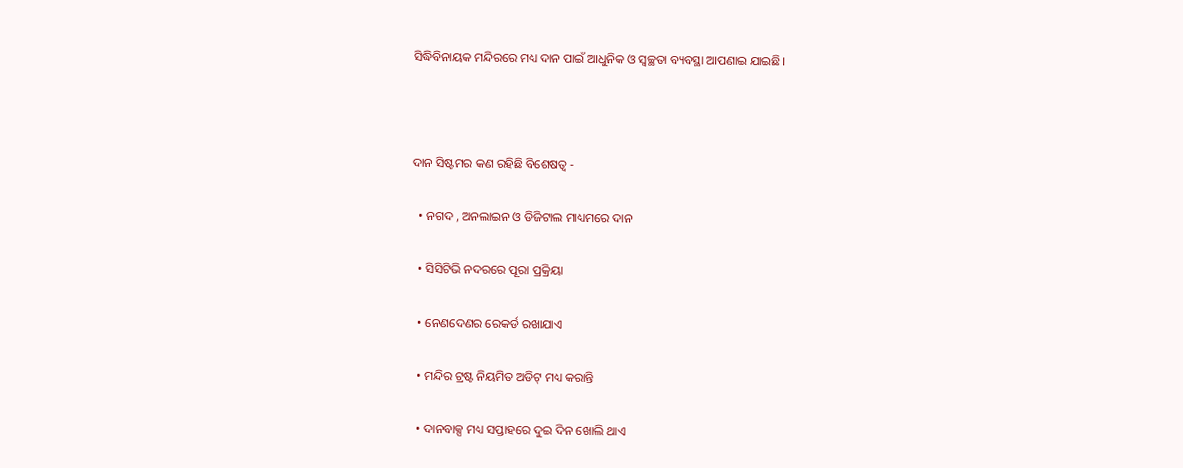ସିଦ୍ଧିବିନାୟକ ମନ୍ଦିରରେ ମଧ୍ୟ ଦାନ ପାଇଁ ଆଧୁନିକ ଓ ସ୍ୱଚ୍ଛତା ବ୍ୟବସ୍ଥା ଆପଣାଇ ଯାଇଛି।



ଦାନ ସିଷ୍ଟମର କଣ ରହିଛି ବିଶେଷତ୍ୱ -

  • ନଗଦ , ଅନଲାଇନ ଓ ଡିଜିଟାଲ ମାଧ୍ୟମରେ ଦାନ

  • ସିସିଟିଭି ନଦରରେ ପୂରା ପ୍ରକ୍ରିୟା

  • ନେଣଦେଣର ରେକର୍ଡ ରଖାଯାଏ

  • ମନ୍ଦିର ଟ୍ରଷ୍ଟ ନିୟମିତ ଅଡିଟ୍ ମଧ୍ୟ କରାନ୍ତି

  • ଦାନବାକ୍ସ ମଧ୍ୟ ସପ୍ତାହରେ ଦୁଇ ଦିନ ଖୋଲି ଥାଏ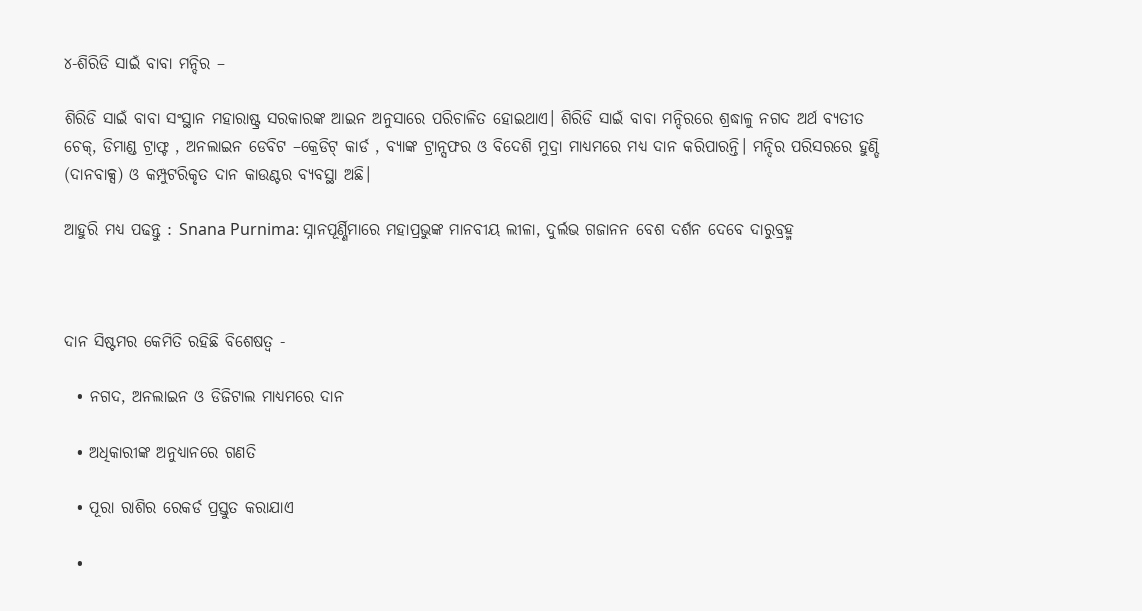୪-ଶିରିଡି ସାଇଁ ବାବା ମନ୍ଦିର –

ଶିରିଡି ସାଇଁ ବାବା ସଂସ୍ଥାନ ମହାରାଷ୍ଟ୍ର ସରକାରଙ୍କ ଆଇନ ଅନୁସାରେ ପରିଚାଳିତ ହୋଇଥାଏ। ଶିରିଡି ସାଇଁ ବାବା ମନ୍ଦିରରେ ଶ୍ରଦ୍ଧାଳୁ ନଗଦ ଅର୍ଥ ବ୍ୟତୀତ ଚେକ୍, ଡିମାଣ୍ଡ ଟ୍ରାଫ୍ଟ , ଅନଲାଇନ ଡେବିଟ –କ୍ରେଡିଟ୍ କାର୍ଡ , ବ୍ୟାଙ୍କ ଟ୍ରାନ୍ସଫର ଓ ବିଦେଶି ମୁଦ୍ରା ମାଧ୍ୟମରେ ମଧ୍ୟ ଦାନ କରିପାରନ୍ତି। ମନ୍ଦିର ପରିସରରେ ହୁଣ୍ଡି (ଦାନବାକ୍ସ) ଓ କମ୍ପୁଟରିକୃତ ଦାନ କାଉଣ୍ଟର ବ୍ୟବସ୍ଥା ଅଛି।

ଆହୁରି ମଧ୍ୟ ପଢନ୍ତୁ : Snana Purnima: ସ୍ନାନପୂର୍ଣ୍ଣିମାରେ ମହାପ୍ରଭୁଙ୍କ ମାନବୀୟ ଲୀଳା, ଦୁର୍ଲଭ ଗଜାନନ ବେଶ ଦର୍ଶନ ଦେବେ ଦାରୁବ୍ରହ୍ମ



ଦାନ ସିଷ୍ଟମର କେମିତି ରହିଛି ବିଶେଷତ୍ୱ -

  • ନଗଦ, ଅନଲାଇନ ଓ ଡିଜିଟାଲ ମାଧ୍ୟମରେ ଦାନ

  • ଅଧିକାରୀଙ୍କ ଅନୁଧ୍ୟାନରେ ଗଣତି

  • ପୂରା ରାଶିର ରେକର୍ଡ ପ୍ରସ୍ତୁତ କରାଯାଏ

  •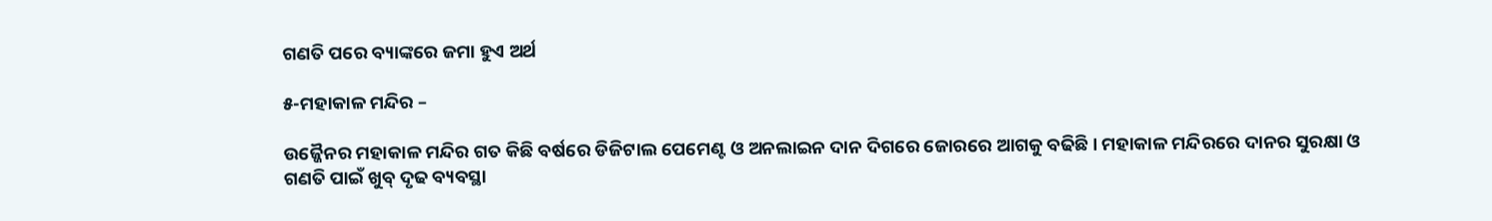ଗଣତି ପରେ ବ୍ୟାଙ୍କରେ ଜମା ହୁଏ ଅର୍ଥ

୫-ମହାକାଳ ମନ୍ଦିର –

ଉଜ୍ଜୈନର ମହାକାଳ ମନ୍ଦିର ଗତ କିଛି ବର୍ଷରେ ଡିଜିଟାଲ ପେମେଣ୍ଟ ଓ ଅନଲାଇନ ଦାନ ଦିଗରେ ଜୋରରେ ଆଗକୁ ବଢିଛି। ମହାକାଳ ମନ୍ଦିରରେ ଦାନର ସୁରକ୍ଷା ଓ ଗଣତି ପାଇଁ ଖୁବ୍ ଦୃଢ ବ୍ୟବସ୍ଥା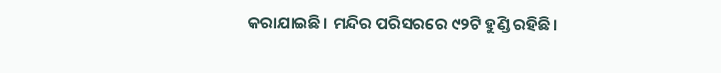କରାଯାଇଛି। ମନ୍ଦିର ପରିସରରେ ୯୨ଟି ହୁଣ୍ଡି ରହିଛି।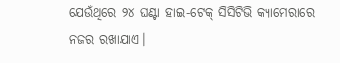ଯେଉଁଥିରେ ୨୪ ଘଣ୍ଟା ହାଇ-ଟେକ୍ ସିସିଟିଭି କ୍ୟାମେରାରେ ନଜର ରଖାଯାଏ।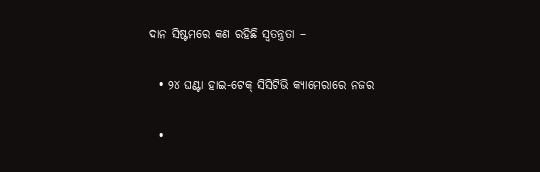ଦାନ ସିଷ୍ଟମରେ କଣ ରହିଛି ସ୍ୱତନ୍ତ୍ରତା –

  • ୨୪ ଘଣ୍ଟା ହାଇ-ଟେକ୍ ସିସିଟିଭି କ୍ୟାମେରାରେ ନଜର

  •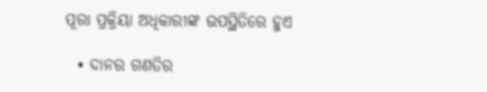ପୂରା ପ୍ରକ୍ରିୟା ଅଧିକାରୀଙ୍କ ଉପସ୍ଥିତିରେ ହୁଏ

  • ଦାନର ଗଣତିର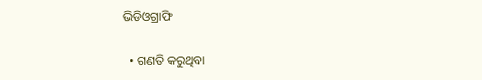ଭିଡିଓଗ୍ରାଫି

  • ଗଣତି କରୁଥିବା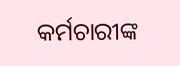କର୍ମଚାରୀଙ୍କ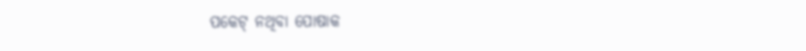ପକେଟ୍ ନଥିବା ପୋଷାକ